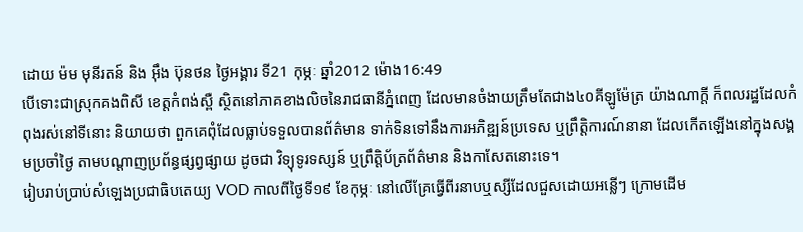ដោយ ម៉ម មុនីរតន៍ និង អ៊ឹង ប៊ុនថន ថ្ងៃអង្គារ ទី21 កុម្ភៈ ឆ្នាំ2012 ម៉ោង16:49
បើទោះជាស្រុកគងពិសី ខេត្តកំពង់ស្ពឺ ស្ថិតនៅភាគខាងលិចនៃរាជធានីភ្នំពេញ ដែលមានចំងាយត្រឹមតែជាង៤០គីឡូម៉ែត្រ យ៉ាងណាក្តី ក៏ពលរដ្ឋដែលកំពុងរស់នៅទីនោះ និយាយថា ពួកគេពុំដែលធ្លាប់ទទួលបានព័ត៌មាន ទាក់ទិនទៅនឹងការអភិឌ្ឍន៍ប្រទេស ឬព្រឹត្តិការណ៍នានា ដែលកើតឡើងនៅក្នុងសង្គមប្រចាំថ្ងៃ តាមបណ្តាញប្រព័ន្ធផ្សព្វផ្សាយ ដូចជា វិទ្យុទូរទស្សន៍ ឬព្រឹត្តិប័ត្រព័ត៌មាន និងកាសែតនោះទេ។
រៀបរាប់ប្រាប់សំឡេងប្រជាធិបតេយ្យ VOD កាលពីថ្ងៃទី១៩ ខែកុម្ភៈ នៅលើគ្រែធ្វើពីរនាបឬស្សីដែលជួសដោយអន្លើៗ ក្រោមដើម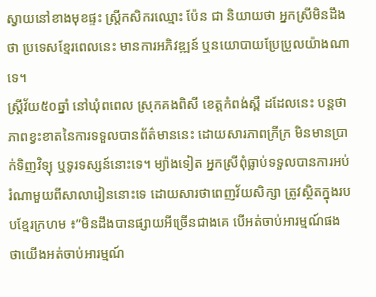ស្វាយនៅខាងមុខផ្ទះ ស្រ្តីកសិករឈ្មោះ ប៉ែន ជា និយាយថា អ្នកស្រីមិនដឹងថា ប្រទេសខ្មែរពេលនេះ មានការអភិវឌ្ឍន៍ ឬនយោបាយប្រែប្រួលយ៉ាងណាទេ។
ស្រ្តីវ័យ៥០ឆ្នាំ នៅឃុំពពេល ស្រុកគងពិសី ខេត្តកំពង់ស្ពឺ ដដែលនេះ បន្តថា ភាពខ្វះខាតនៃការទទួលបានព័ត៌មាននេះ ដោយសារភាពក្រីក្រ មិនមានប្រាក់ទិញវិទ្យុ ឬទូរទស្សន៍នោះទេ។ ម្យ៉ាងទៀត អ្នកស្រីពុំធ្លាប់ទទួលបានការអប់រំណាមួយពីសាលារៀននោះទេ ដោយសារថាពេញវ័យសិក្សា ត្រូវស្ថិតក្នុងរបបខ្មែរក្រហម ៖”មិនដឹងបានផ្សាយអីច្រើនជាងគេ បើអត់ចាប់អារម្មណ៍ផង ថាយើងអត់ចាប់អារម្មណ៍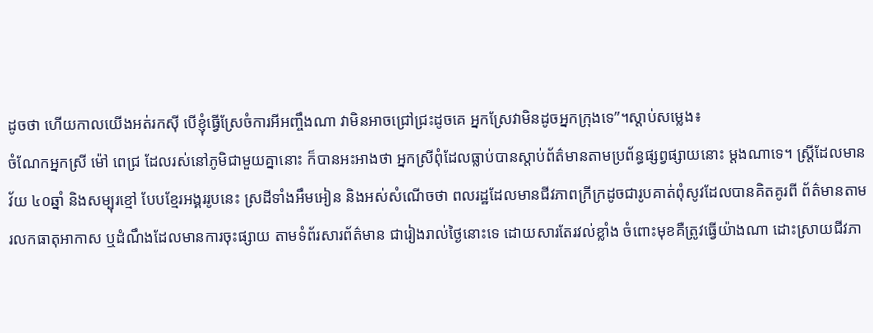ដូចថា ហើយកាលយើងអត់រកស៊ី បើខ្ញុំធ្វើស្រែចំការអីអញ្ចឹងណា វាមិនអាចជ្រៅជ្រះដូចគេ អ្នកស្រែវាមិនដូចអ្នកក្រុងទេ”។ស្តាប់សម្លេង៖
ចំណែកអ្នកស្រី ម៉ៅ ពេជ្រ ដែលរស់នៅភូមិជាមួយគ្នានោះ ក៏បានអះអាងថា អ្នកស្រីពុំដែលធ្លាប់បានស្តាប់ព័ត៌មានតាមប្រព័ន្ធផ្សព្វផ្សាយនោះ ម្តងណាទេ។ ស្រ្តីដែលមានវ័យ ៤០ឆ្នាំ និងសម្បុរខ្មៅ បែបខ្មែរអង្គររូបនេះ ស្រដីទាំងអឹមអៀន និងអស់សំណើចថា ពលរដ្ឋដែលមានជីវភាពក្រីក្រដូចជារូបគាត់ពុំសូវដែលបានគិតគូរពី ព័ត៌មានតាមរលកធាតុអាកាស ឬដំណឹងដែលមានការចុះផ្សាយ តាមទំព័រសារព័ត៌មាន ជារៀងរាល់ថ្ងៃនោះទេ ដោយសារតែរវល់ខ្លាំង ចំពោះមុខគឺត្រូវធ្វើយ៉ាងណា ដោះស្រាយជីវភា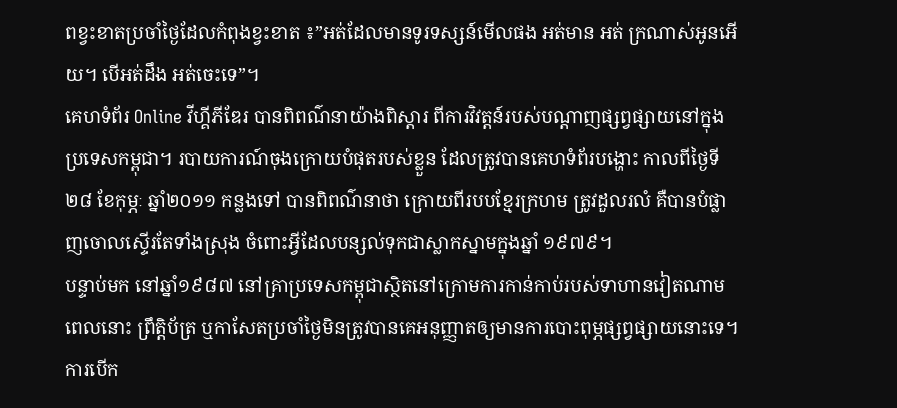ពខ្វះខាតប្រចាំថ្ងៃដែលកំពុងខ្វះខាត ៖”អត់ដែលមានទូរទស្សន៍មើលផង អត់មាន អត់ ក្រណាស់អូនអើយ។ បើអត់ដឹង អត់ចេះទេ”។
គេហទំព័រ Online វីហ្គីភីឌែរ បានពិពណ៌នាយ៉ាងពិស្តារ ពីការវិវត្តន៍របស់បណ្តាញផ្សព្វផ្សាយនៅក្នុងប្រទេសកម្ពុជា។ របាយការណ៍ចុងក្រោយបំផុតរបស់ខ្លួន ដែលត្រូវបានគេហទំព័របង្ហោះ កាលពីថ្ងៃទី២៨ ខែកុម្ភៈ ឆ្នាំ២០១១ កន្លងទៅ បានពិពណ៌នាថា ក្រោយពីរបបខ្មែរក្រហម ត្រូវដួលរលំ គឺបានបំផ្លាញចោលស្ទើរតែទាំងស្រុង ចំពោះអ្វីដែលបន្សល់ទុកជាស្លាកស្នាមក្នុងឆ្នាំ ១៩៧៩។
បន្ទាប់មក នៅឆ្នាំ១៩៨៧ នៅគ្រាប្រទេសកម្ពុជាស្ថិតនៅក្រោមការកាន់កាប់របស់ទាហានវៀតណាម ពេលនោះ ព្រឹត្តិប័ត្រ ឬកាសែតប្រចាំថ្ងៃមិនត្រូវបានគេអនុញ្ញាតឲ្យមានការបោះពុម្ភផ្សព្វផ្សាយនោះទេ។ ការបើក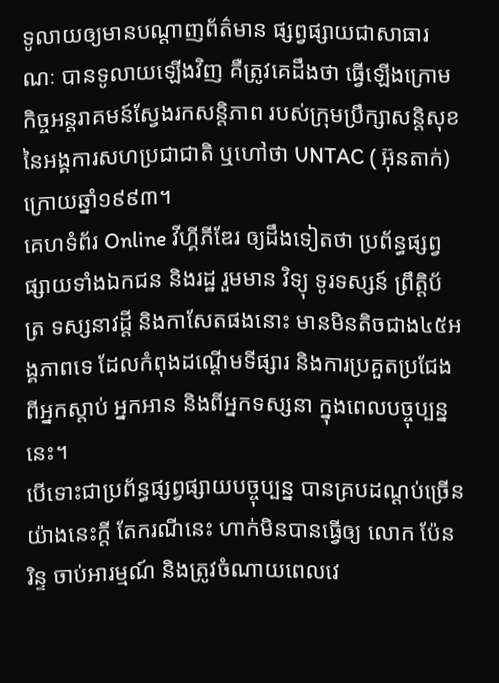ទូលាយឲ្យមានបណ្តាញព័ត៌មាន ផ្សព្វផ្សាយជាសាធារណៈ បានទូលាយឡើងវិញ គឺត្រូវគេដឹងថា ធ្វើឡើងក្រោមកិច្ចអន្តរាគមន៍ស្វែងរកសន្តិភាព របស់ក្រុមប្រឹក្សាសន្តិសុខនៃអង្គការសហប្រជាជាតិ ឬហៅថា UNTAC ( អ៊ុនតាក់) ក្រោយឆ្នាំ១៩៩៣។
គេហទំព័រ Online វីហ្គីភីឌែរ ឲ្យដឹងទៀតថា ប្រព័ន្ធផ្សព្វផ្សាយទាំងឯកជន និងរដ្ឋ រួមមាន វិទ្យុ ទូរទស្សន៍ ព្រឹត្តិប័ត្រ ទស្សនាវដ្តី និងកាសែតផងនោះ មានមិនតិចជាង៤៥អង្គភាពទេ ដែលកំពុងដណ្តើមទីផ្សារ និងការប្រគួតប្រជែង ពីអ្នកស្តាប់ អ្នកអាន និងពីអ្នកទស្សនា ក្នុងពេលបច្ចុប្បន្ននេះ។
បើទោះជាប្រព័ន្ធផ្សព្វផ្សាយបច្ចុប្បន្ន បានគ្របដណ្តប់ច្រើនយ៉ាងនេះក្តី តែករណីនេះ ហាក់មិនបានធ្វើឲ្យ លោក ប៉ែន រិន្ទ ចាប់អារម្មណ៍ និងត្រូវចំណាយពេលវេ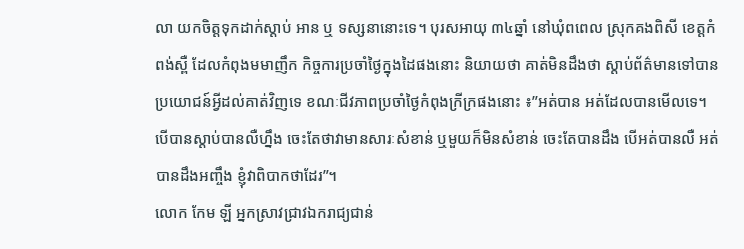លា យកចិត្តទុកដាក់ស្តាប់ អាន ឬ ទស្សនានោះទេ។ បុរសអាយុ ៣៤ឆ្នាំ នៅឃុំពពេល ស្រុកគងពិសី ខេត្តកំពង់ស្ពឺ ដែលកំពុងមមាញឹក កិច្ចការប្រចាំថ្ងៃក្នុងដៃផងនោះ និយាយថា គាត់មិនដឹងថា ស្តាប់ព័ត៌មានទៅបានប្រយោជន៍អ្វីដល់គាត់វិញទេ ខណៈជីវភាពប្រចាំថ្ងៃកំពុងក្រីក្រផងនោះ ៖”អត់បាន អត់ដែលបានមើលទេ។ បើបានស្តាប់បានលឺហ្នឹង ចេះតែថាវាមានសារៈសំខាន់ ឬមួយក៏មិនសំខាន់ ចេះតែបានដឹង បើអត់បានលឺ អត់បានដឹងអញ្ចឹង ខ្ញុំវាពិបាកថាដែរ”។
លោក កែម ឡី អ្នកស្រាវជ្រាវឯករាជ្យជាន់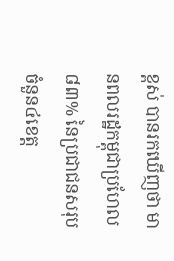ខ្ពស់ បានរកឃើញថា មានពលរដ្ឋកម្ពុជាប្រហែល ៨៣% នៃប្រជាជនសរុបចំនួន៤ខេត្ត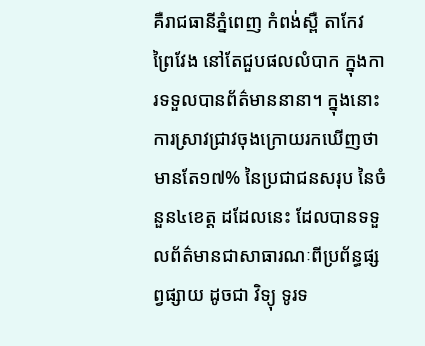គឺរាជធានីភ្នំពេញ កំពង់ស្ពឺ តាកែវ ព្រៃវែង នៅតែជួបផលលំបាក ក្នុងការទទួលបានព័ត៌មាននានា។ ក្នុងនោះ ការស្រាវជ្រាវចុងក្រោយរកឃើញថា មានតែ១៧% នៃប្រជាជនសរុប នៃចំនួន៤ខេត្ត ដដែលនេះ ដែលបានទទួលព័ត៌មានជាសាធារណៈពីប្រព័ន្ធផ្សព្វផ្សាយ ដូចជា វិទ្យុ ទូរទ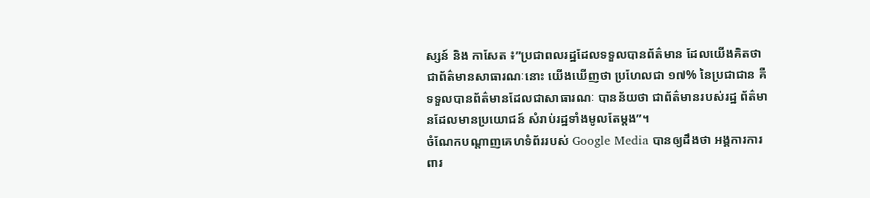ស្សន៍ និង កាសែត ៖”ប្រជាពលរដ្ឋដែលទទួលបានព័ត៌មាន ដែលយើងគិតថា ជាព័ត៌មានសាធារណៈនោះ យើងឃើញថា ប្រហែលជា ១៧% នៃប្រជាជាន គឺទទួលបានព័ត៌មានដែលជាសាធារណៈ បានន័យថា ជាព័ត៌មានរបស់រដ្ឋ ព័ត៌មានដែលមានប្រយោជន៍ សំរាប់រដ្ឋទាំងមូលតែម្តង”។
ចំណែកបណ្តាញគេហទំព័ររបស់ Google Media បានឲ្យដឹងថា អង្គការការពារ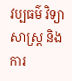វប្បធម៌ វិទ្យាសាស្រ្ត និងការ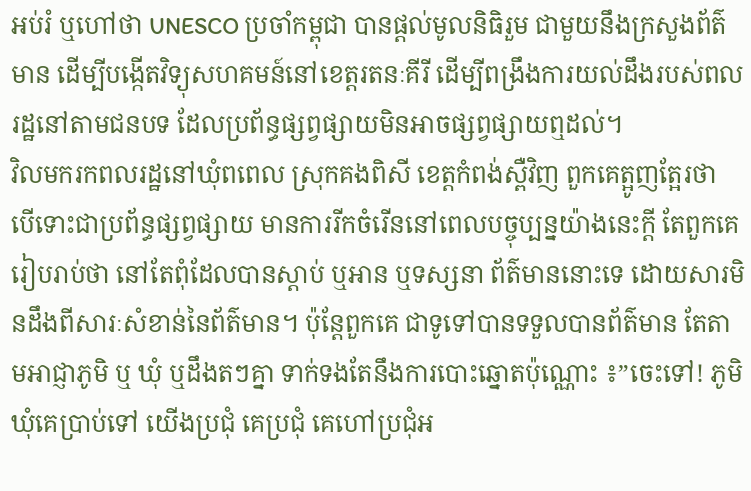អប់រំ ឬហៅថា UNESCO ប្រចាំកម្ពុជា បានផ្តល់មូលនិធិរួម ជាមួយនឹងក្រសួងព័ត៌មាន ដើម្បីបង្កើតវិទ្យុសហគមន៍នៅខេត្តរតនៈគីរី ដើម្បីពង្រឹងការយល់ដឹងរបស់ពលរដ្ឋនៅតាមជនបទ ដែលប្រព័ន្ធផ្សព្វផ្សាយមិនអាចផ្សព្វផ្សាយឮដល់។
វិលមករកពលរដ្ឋនៅឃុំពពេល ស្រុកគងពិសី ខេត្តកំពង់ស្ពឺវិញ ពួកគេត្អូញត្អែរថា បើទោះជាប្រព័ន្ធផ្សព្វផ្សាយ មានការរីកចំរើននៅពេលបច្ចុប្បន្នយ៉ាងនេះក្តី តែពួកគេរៀបរាប់ថា នៅតែពុំដែលបានស្តាប់ ឬអាន ឬទស្សនា ព័ត៌មាននោះទេ ដោយសារមិនដឹងពីសារៈសំខាន់នៃព័ត៌មាន។ ប៉ុន្តែពួកគេ ជាទូទៅបានទទួលបានព័ត៌មាន តែតាមអាជ្ញាភូមិ ឬ ឃុំ ឬដឹងតៗគ្នា ទាក់ទងតែនឹងការបោះឆ្នោតប៉ុណ្ណោះ ៖”ចេះទៅ! ភូមិឃុំគេប្រាប់ទៅ យើងប្រជុំ គេប្រជុំ គេហៅប្រជុំអ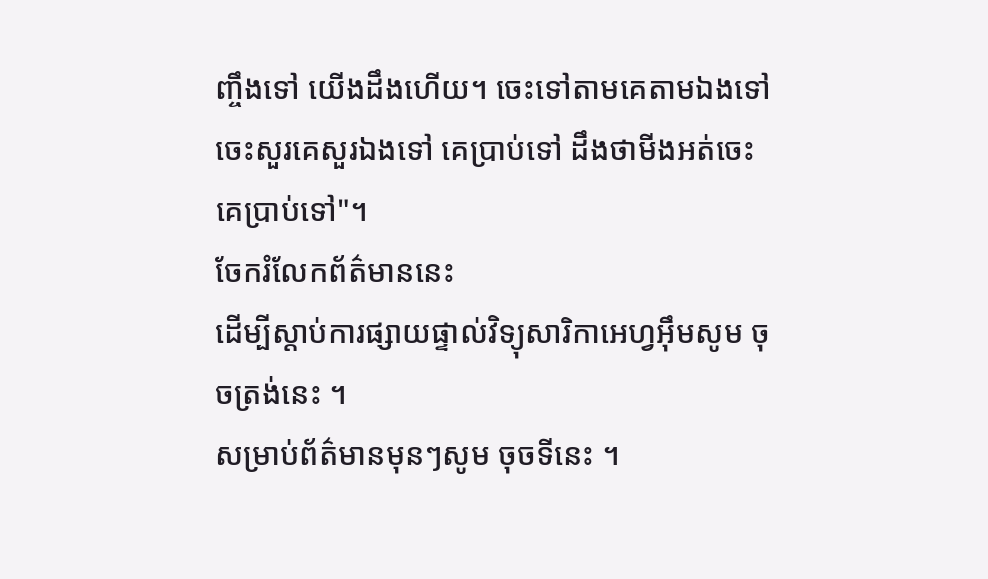ញ្ចឹងទៅ យើងដឹងហើយ។ ចេះទៅតាមគេតាមឯងទៅ ចេះសួរគេសួរឯងទៅ គេប្រាប់ទៅ ដឹងថាមីងអត់ចេះគេប្រាប់ទៅ"។
ចែករំលែកព័ត៌មាននេះ
ដើម្បីស្តាប់ការផ្សាយផ្ទាល់វិទ្យុសារិកាអេហ្វអ៊ឹមសូម ចុចត្រង់នេះ ។
សម្រាប់ព័ត៌មានមុនៗសូម ចុចទីនេះ ។